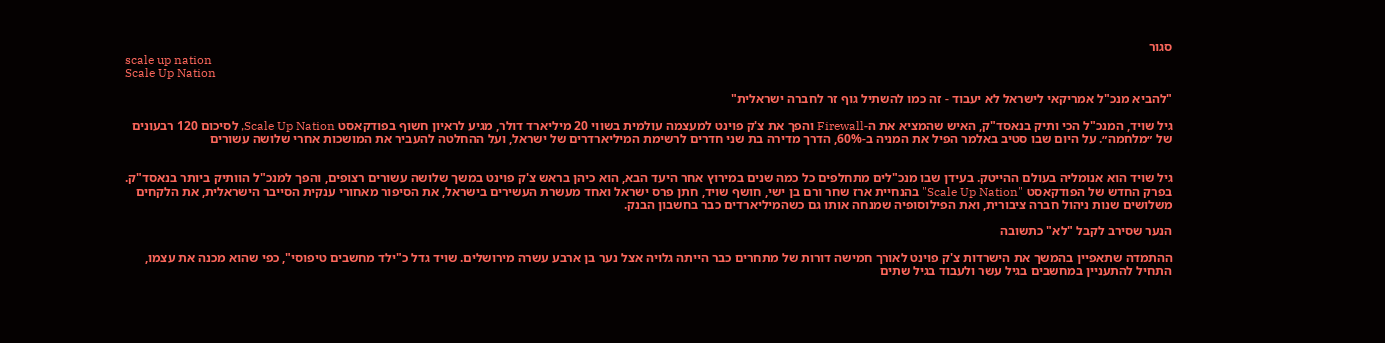סגור
scale up nation
Scale Up Nation

"להביא מנכ"ל אמריקאי לישראל לא יעבוד - זה כמו להשתיל גוף זר לחברה ישראלית"

גיל שויד, המנכ"ל הכי ותיק בנאסד"ק, האיש שהמציא את ה-Firewall והפך את צ'ק פוינט למעצמה עולמית בשווי 20 מיליארד דולר, מגיע לראיון חשוף בפודקאסט Scale Up Nation, לסיכום 120 רבעונים של ״מלחמה״. על היום שבו סטיב באלמר הפיל את המניה ב-60%, הדרך מדירה בת שני חדרים לרשימת המיליארדרים של ישראל, ועל ההחלטה להעביר את המושכות אחרי שלושה עשורים


גיל שויד הוא אנומליה בעולם ההייטק. בעידן שבו מנכ"לים מתחלפים כל כמה שנים במירוץ אחר היעד הבא, הוא כיהן בראש צ'ק פוינט במשך שלושה עשורים רצופים, והפך למנכ"ל הוותיק ביותר בנאסד"ק. בפרק החדש של הפודקאסט "Scale Up Nation" בהנחיית ארז שחר ורם בן ישי, חושף שויד, חתן פרס ישראל ואחד מעשרת העשירים בישראל, את הסיפור מאחורי ענקית הסייבר הישראלית, את הלקחים משלושים שנות ניהול חברה ציבורית, ואת הפילוסופיה שמנחה אותו גם כשהמיליארדים כבר בחשבון הבנק.

הנער שסירב לקבל "לא" כתשובה

ההתמדה שתאפיין בהמשך את הישרדות צ'ק פוינט לאורך חמישה דורות של מתחרים כבר הייתה גלויה אצל נער בן ארבע עשרה מירושלים. שויד גדל כ"ילד מחשבים טיפוסי", כפי שהוא מכנה את עצמו, התחיל להתעניין במחשבים בגיל עשר ולעבוד בגיל שתים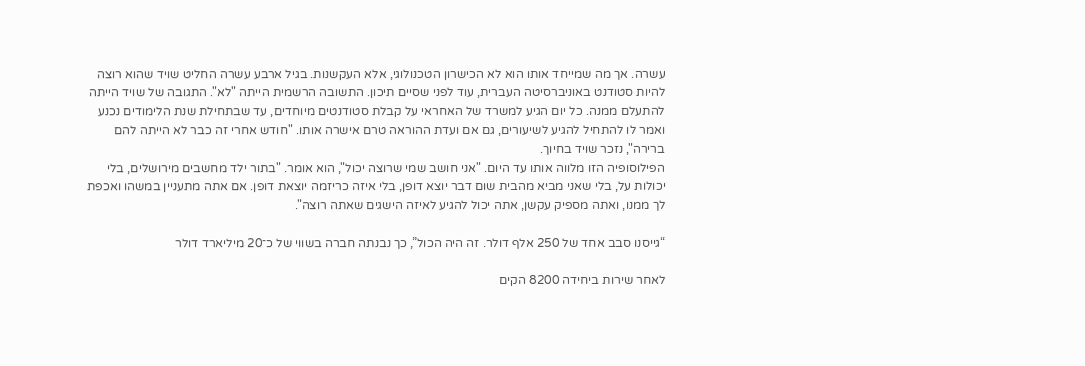עשרה. אך מה שמייחד אותו הוא לא הכישרון הטכנולוגי, אלא העקשנות. בגיל ארבע עשרה החליט שויד שהוא רוצה להיות סטודנט באוניברסיטה העברית, עוד לפני שסיים תיכון. התשובה הרשמית הייתה "לא". התגובה של שויד הייתה להתעלם ממנה. כל יום הגיע למשרד של האחראי על קבלת סטודנטים מיוחדים, עד שבתחילת שנת הלימודים נכנע ואמר לו להתחיל להגיע לשיעורים, גם אם ועדת ההוראה טרם אישרה אותו. "חודש אחרי זה כבר לא הייתה להם ברירה", נזכר שויד בחיוך.
הפילוסופיה הזו מלווה אותו עד היום. "אני חושב שמי שרוצה יכול", הוא אומר. "בתור ילד מחשבים מירושלים, בלי יכולות על, בלי שאני מביא מהבית שום דבר יוצא דופן, בלי איזה כריזמה יוצאת דופן. אם אתה מתעניין במשהו ואכפת לך ממנו, ואתה מספיק עקשן, אתה יכול להגיע לאיזה הישגים שאתה רוצה".

“גייסנו סבב אחד של 250 אלף דולר. זה היה הכול”, כך נבנתה חברה בשווי של כ־20 מיליארד דולר

לאחר שירות ביחידה 8200 הקים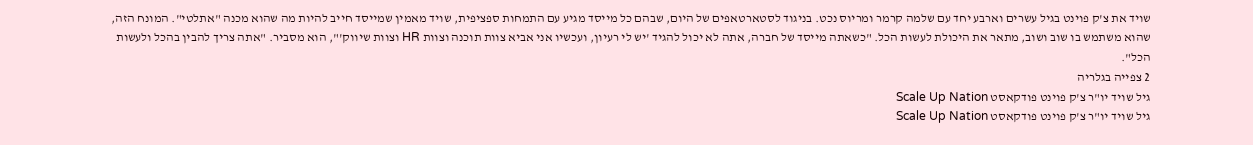שויד את צ'ק פוינט בגיל עשרים וארבע יחד עם שלמה קרמר ומריוס נכט. בניגוד לסטארטאפים של היום, שבהם כל מייסד מגיע עם התמחות ספציפית, שויד מאמין שמייסד חייב להיות מה שהוא מכנה "אתלטי". המונח הזה, שהוא משתמש בו שוב ושוב, מתאר את היכולת לעשות הכל. "כשאתה מייסד של חברה, אתה לא יכול להגיד 'יש לי רעיון, ועכשיו אני אביא צוות תוכנה וצוות HR וצוות שיווק'", הוא מסביר. "אתה צריך להבין בהכל ולעשות הכל".
2 צפייה בגלריה
גיל שויד יו"ר צ'ק פוינט פודקאסט Scale Up Nation
גיל שויד יו"ר צ'ק פוינט פודקאסט Scale Up Nation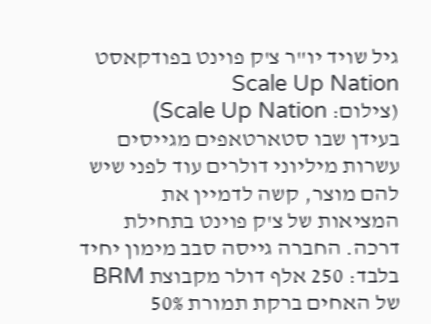גיל שויד יו"ר צ'ק פוינט בפודקאסט Scale Up Nation
(צילום: Scale Up Nation)
בעידן שבו סטארטאפים מגייסים עשרות מיליוני דולרים עוד לפני שיש להם מוצר, קשה לדמיין את המציאות של צ'ק פוינט בתחילת דרכה. החברה גייסה סבב מימון יחיד בלבד: 250 אלף דולר מקבוצת BRM של האחים ברקת תמורת 50%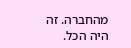מהחברה. זה היה הכל.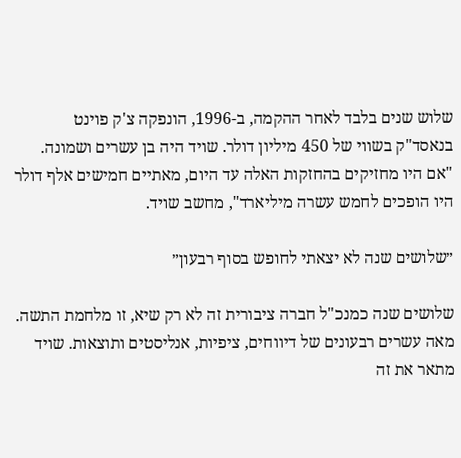שלוש שנים בלבד לאחר ההקמה, ב-1996, הונפקה צ'ק פוינט בנאסד"ק בשווי של 450 מיליון דולר. שויד היה בן עשרים ושמונה. "אם היו מחזיקים בהחזקות האלה עד היום, מאתיים חמישים אלף דולר היו הופכים לחמש עשרה מיליארד", מחשב שויד.

״שלושים שנה לא יצאתי לחופש בסוף רבעון״

שלושים שנה כמנכ"ל חברה ציבורית זה לא רק שיא, זו מלחמת התשה. מאה עשרים רבעונים של דיווחים, ציפיות, אנליסטים ותוצאות. שויד מתאר את זה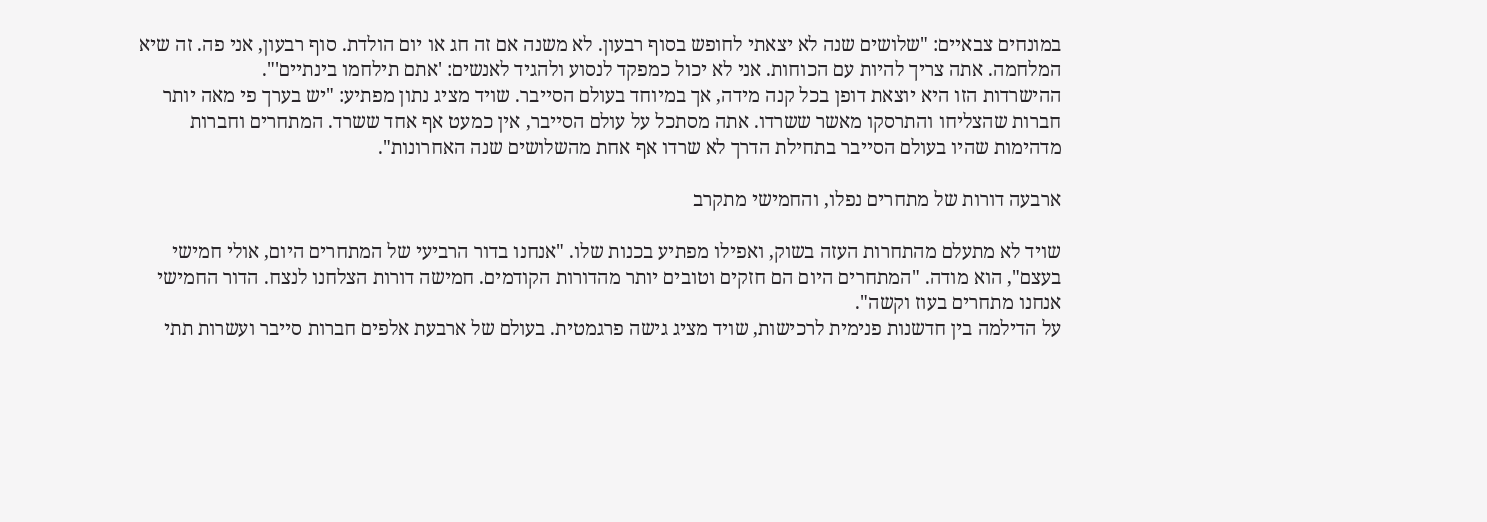במונחים צבאיים: "שלושים שנה לא יצאתי לחופש בסוף רבעון. לא משנה אם זה חג או יום הולדת. סוף רבעון, אני פה. זה שיא המלחמה. אתה צריך להיות עם הכוחות. אני לא יכול כמפקד לנסוע ולהגיד לאנשים: 'אתם תילחמו בינתיים'".
ההישרדות הזו היא יוצאת דופן בכל קנה מידה, אך במיוחד בעולם הסייבר. שויד מציג נתון מפתיע: "יש בערך פי מאה יותר חברות שהצליחו והתרסקו מאשר ששרדו. אתה מסתכל על עולם הסייבר, אין כמעט אף אחד ששרד. המתחרים וחברות מדהימות שהיו בעולם הסייבר בתחילת הדרך לא שרדו אף אחת מהשלושים שנה האחרונות".

ארבעה דורות של מתחרים נפלו, והחמישי מתקרב

שויד לא מתעלם מהתחרות העזה בשוק, ואפילו מפתיע בכנות שלו. "אנחנו בדור הרביעי של המתחרים היום, אולי חמישי בעצם", הוא מודה. "המתחרים היום הם חזקים וטובים יותר מהדורות הקודמים. חמישה דורות הצלחנו לנצח. הדור החמישי אנחנו מתחרים בעוז וקשה".
על הדילמה בין חדשנות פנימית לרכישות, שויד מציג גישה פרגמטית. בעולם של ארבעת אלפים חברות סייבר ועשרות תתי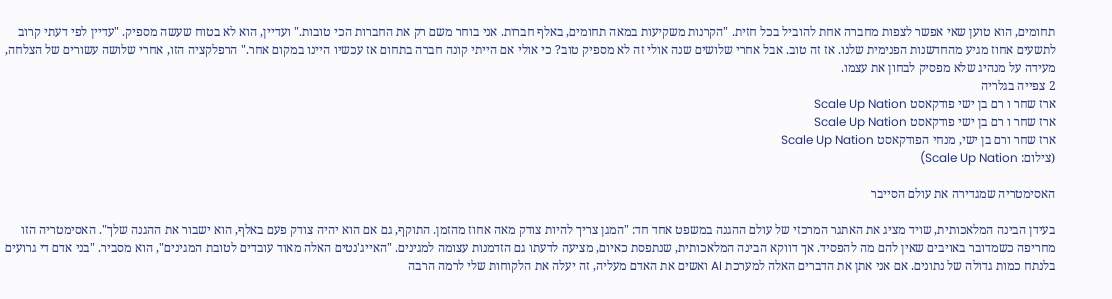תחומים, הוא טוען שאי אפשר לצפות מחברה אחת להוביל בכל חזית. "הקרנות משקיעות במאה תחומים, באלף חברות. אני בוחר משם רק את החברות הכי טובות." ועדיין, הוא לא בטוח שעשה מספיק. "עדיין לפי דעתי קרוב לתשעים אחוז מגיע מהחדשנות הפנימית שלנו. אז זה טוב. אבל אחרי שלושים שנה אולי זה לא מספיק טוב? כי אולי אם הייתי קונה חברה בתחום אז עכשיו היינו במקום אחר." הרפלקציה הזו, אחרי שלושה עשורים של הצלחה, מעידה על מנהיג שלא מפסיק לבחון את עצמו.
2 צפייה בגלריה
ארז שחר ו רם בן ישי פודקאסט Scale Up Nation
ארז שחר ו רם בן ישי פודקאסט Scale Up Nation
ארז שחר ורם בן ישי, מנחי הפודקאסט Scale Up Nation
(צילום: Scale Up Nation)

האסימטריה שמגדירה את עולם הסייבר

בעידן הבינה המלאכותית, שויד מציג את האתגר המרכזי של עולם ההגנה במשפט אחד חד: "המגן צריך להיות צודק מאה אחוז מהזמן. התוקף, גם אם הוא יהיה צודק פעם באלף, הוא ישבור את ההגנה שלך". האסימטריה הזו מחריפה כשמדובר באויבים שאין להם מה להפסיד. אך דווקא הבינה המלאכותית, שנתפסת כאיום, מציעה לדעתו גם הזדמנות עצומה למגינים. "האייג'נטים האלה מאוד עובדים לטובת המגינים", הוא מסביר. "בני אדם די גרועים בלנתח כמות גדולה של נתונים. אם אני אתן את הדברים האלה למערכת AI ואשים את האדם מעליה, זה יעלה את הלקוחות שלי לרמה הרבה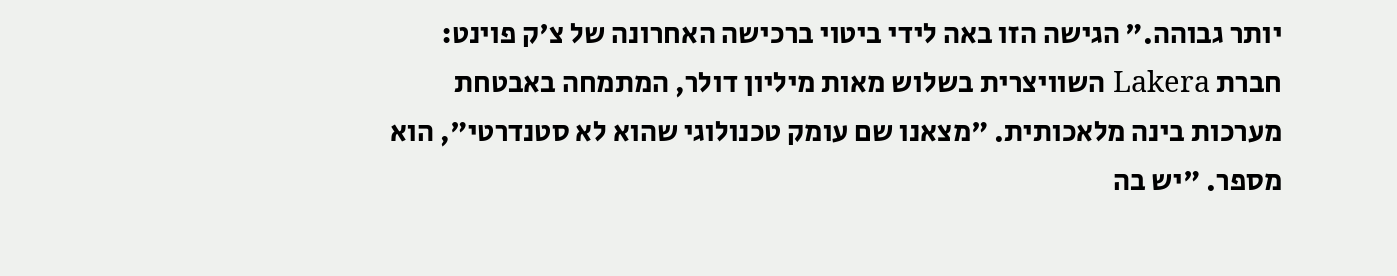יותר גבוהה." הגישה הזו באה לידי ביטוי ברכישה האחרונה של צ'ק פוינט: חברת Lakera השוויצרית בשלוש מאות מיליון דולר, המתמחה באבטחת מערכות בינה מלאכותית. "מצאנו שם עומק טכנולוגי שהוא לא סטנדרטי", הוא מספר. "יש בה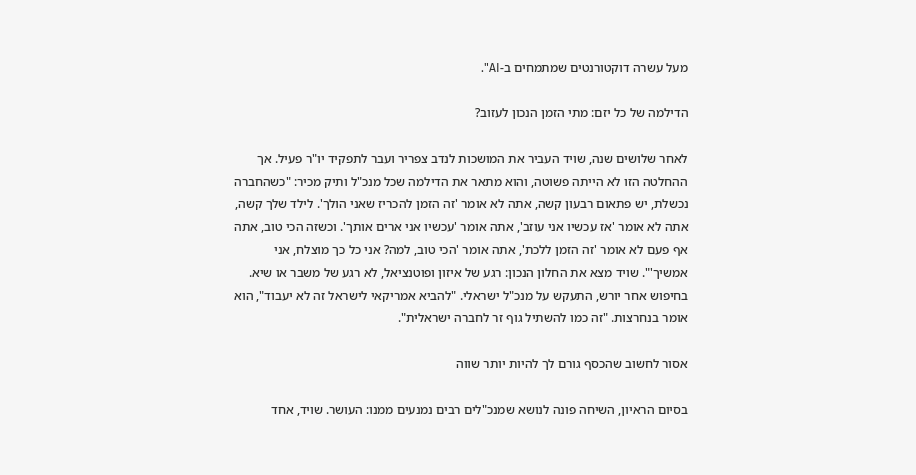מעל עשרה דוקטורנטים שמתמחים ב-AI".

הדילמה של כל יזם: מתי הזמן הנכון לעזוב?

לאחר שלושים שנה, שויד העביר את המושכות לנדב צפריר ועבר לתפקיד יו"ר פעיל. אך ההחלטה הזו לא הייתה פשוטה, והוא מתאר את הדילמה שכל מנכ"ל ותיק מכיר: "כשהחברה נכשלת, יש פתאום רבעון קשה, אתה לא אומר 'זה הזמן להכריז שאני הולך'. לילד שלך קשה, אתה לא אומר 'אז עכשיו אני עוזב', אתה אומר 'עכשיו אני ארים אותך'. וכשזה הכי טוב, אתה אף פעם לא אומר 'זה הזמן ללכת', אתה אומר 'הכי טוב, למה? אני כל כך מוצלח, אני אמשיך'". שויד מצא את החלון הנכון: רגע של איזון ופוטנציאל, לא רגע של משבר או שיא. בחיפוש אחר יורש, התעקש על מנכ"ל ישראלי. "להביא אמריקאי לישראל זה לא יעבוד", הוא אומר בנחרצות. "זה כמו להשתיל גוף זר לחברה ישראלית".

אסור לחשוב שהכסף גורם לך להיות יותר שווה

בסיום הראיון, השיחה פונה לנושא שמנכ"לים רבים נמנעים ממנו: העושר. שויד, אחד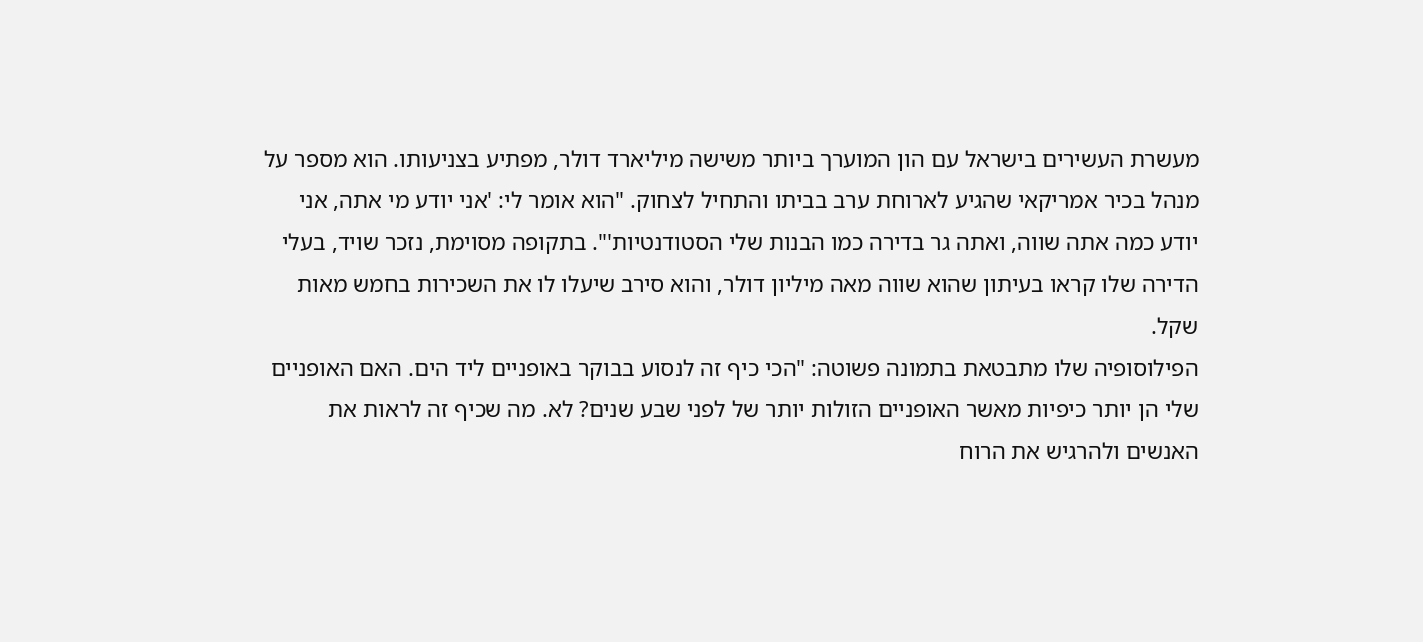מעשרת העשירים בישראל עם הון המוערך ביותר משישה מיליארד דולר, מפתיע בצניעותו. הוא מספר על מנהל בכיר אמריקאי שהגיע לארוחת ערב בביתו והתחיל לצחוק. "הוא אומר לי: 'אני יודע מי אתה, אני יודע כמה אתה שווה, ואתה גר בדירה כמו הבנות שלי הסטודנטיות'". בתקופה מסוימת, נזכר שויד, בעלי הדירה שלו קראו בעיתון שהוא שווה מאה מיליון דולר, והוא סירב שיעלו לו את השכירות בחמש מאות שקל.
הפילוסופיה שלו מתבטאת בתמונה פשוטה: "הכי כיף זה לנסוע בבוקר באופניים ליד הים. האם האופניים שלי הן יותר כיפיות מאשר האופניים הזולות יותר של לפני שבע שנים? לא. מה שכיף זה לראות את האנשים ולהרגיש את הרוח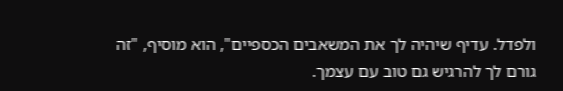ולפדל. עדיף שיהיה לך את המשאבים הכספיים", הוא מוסיף, "זה גורם לך להרגיש גם טוב עם עצמך.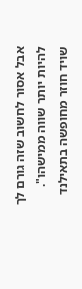אבל אסור לחשוב שזה גורם לך להיות יותר שווה ממישהו".
שויד חוזר מחופשה בתאילנד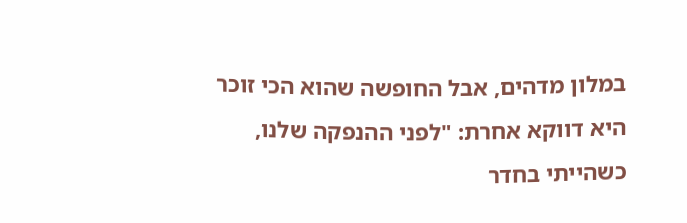במלון מדהים, אבל החופשה שהוא הכי זוכר היא דווקא אחרת: "לפני ההנפקה שלנו, כשהייתי בחדר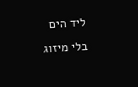ליד הים בלי מיזוג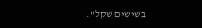בשישים שקל".